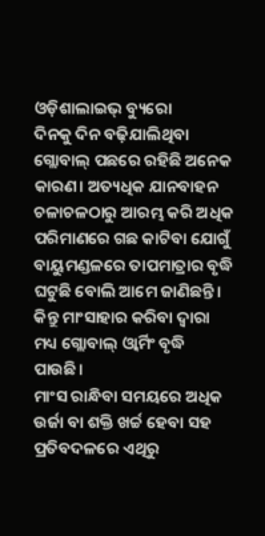ଓଡ଼ିଶାଲାଇଭ୍ ବ୍ୟୁରୋ
ଦିନକୁ ଦିନ ବଢ଼ିଯାଲିଥିବା ଗ୍ଲୋବାଲ୍ ପଛରେ ରହିଛି ଅନେକ କାରଣ। ଅତ୍ୟଧିକ ଯାନବାହନ ଚଳାଚଳଠାରୁ ଆରମ୍ଭ କରି ଅଧିକ ପରିମାଣରେ ଗଛ କାଟିବା ଯୋଗୁଁ ବାୟୁମଣ୍ଡଳରେ ତାପମାତ୍ରାର ବୃଦ୍ଧି ଘଟୁଛି ବୋଲି ଆମେ ଜାଣିଛନ୍ତି। କିନ୍ତୁ ମାଂସାହାର କରିବା ଦ୍ୱାରା ମଧ୍ୟ ଗ୍ଲୋବାଲ୍ ଓ୍ୱାର୍ମିଂ ବୃଦ୍ଧି ପାଉଛି।
ମାଂସ ରାନ୍ଧିବା ସମୟରେ ଅଧିକ ଉର୍ଜା ବା ଶକ୍ତି ଖର୍ଚ୍ଚ ହେବା ସହ ପ୍ରତିବଦଳରେ ଏଥିରୁ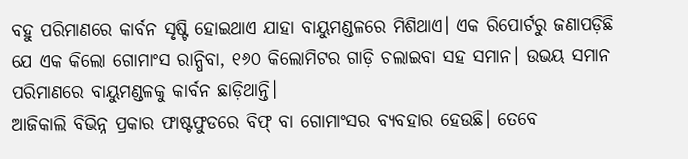ବହୁ ପରିମାଣରେ କାର୍ବନ ସୃଷ୍ଟି ହୋଇଥାଏ ଯାହା ବାୟୁମଣ୍ଡଳରେ ମିଶିଥାଏ। ଏକ ରିପୋର୍ଟରୁ ଜଣାପଡ଼ିଛି ଯେ ଏକ କିଲୋ ଗୋମାଂସ ରାନ୍ଧିବା, ୧୬୦ କିଲୋମିଟର ଗାଡ଼ି ଚଲାଇବା ସହ ସମାନ। ଉଭୟ ସମାନ ପରିମାଣରେ ବାୟୁମଣ୍ଡଳକୁ କାର୍ବନ ଛାଡ଼ିଥାନ୍ତି।
ଆଜିକାଲି ବିଭିନ୍ନ ପ୍ରକାର ଫାଷ୍ଟଫୁଡରେ ବିଫ୍ ବା ଗୋମାଂସର ବ୍ୟବହାର ହେଉଛି। ତେବେ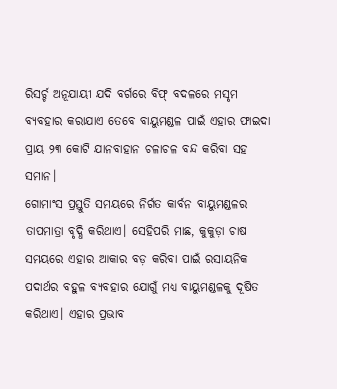ରିସର୍ଚ୍ଚ ଅନୂଯାୟୀ ଯଦି ବର୍ଗରେ ବିଫ୍ ବଦଳରେ ମସୃମ ବ୍ୟବହାର କରାଯାଏ ତେବେ ବାୟୁମଣ୍ଡଳ ପାଇଁ ଏହାର ଫାଇଦା ପ୍ରାୟ ୨୩ କୋଟି ଯାନବାହାନ ଚଳାଚଳ ବନ୍ଦ କରିବା ସହ ସମାନ।
ଗୋମାଂସ ପ୍ରସ୍ତୁତି ସମୟରେ ନିର୍ଗତ କାର୍ବନ ବାୟୁମଣ୍ଡଳର ତାପମାତ୍ରା ବୃଦ୍ଧି କରିଥାଏ। ସେହିପରି ମାଛ, କୁକୁଡ଼ା ଚାଷ ସମୟରେ ଏହାର ଆକାର ବଡ଼ କରିବା ପାଇଁ ରସାୟନିକ ପଦାର୍ଥର ବହୁଳ ବ୍ୟବହାର ଯୋଗୁଁ ମଧ୍ୟ ବାୟୁମଣ୍ଡଳକୁ ଦୂଷିତ କରିଥାଏ। ଏହାର ପ୍ରଭାବ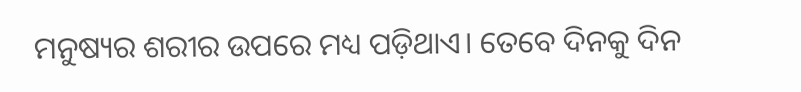ମନୁଷ୍ୟର ଶରୀର ଉପରେ ମଧ୍ୟ ପଡ଼ିଥାଏ। ତେବେ ଦିନକୁ ଦିନ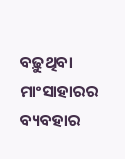ବଢ଼ୁଥିବା ମାଂସାହାରର ବ୍ୟବହାର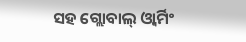ସହ ଗ୍ଲୋବାଲ୍ ଓ୍ୱାର୍ମିଂ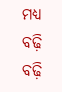ମଧ୍ୟ ବଢ଼ି ବଢ଼ି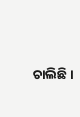ଚାଲିଛି।